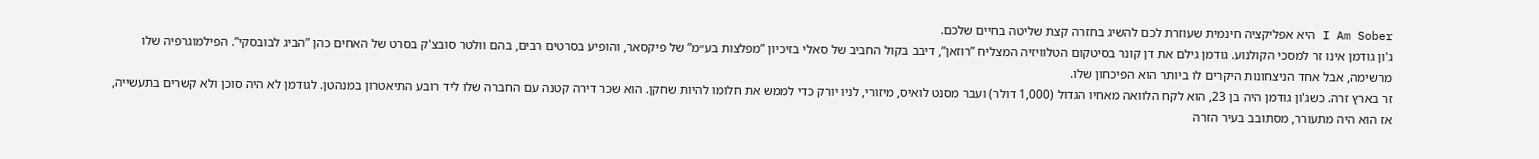I Am Sober היא אפליקציה חינמית שעוזרת לכם להשיג בחזרה קצת שליטה בחיים שלכם.
ג'ון גודמן אינו זר למסכי הקולנוע. גודמן גילם את דן קונר בסיטקום הטלוויזיה המצליח ”רוזאן”, דיבב בקול החביב של סאלי בזיכיון ”מפלצות בע״מ” של פיקסאר, והופיע בסרטים רבים, בהם וולטר סובצ'ק בסרט של האחים כהן ”הביג לבובסקי”. הפילמוגרפיה שלו מרשימה, אבל אחד הניצחונות היקרים לו ביותר הוא הפיכחון שלו.
זר בארץ זרה. כשג'ון גודמן היה בן 23, הוא לקח הלוואה מאחיו הגדול (1,000 דולר) ועבר מסנט לואיס, מיזורי, לניו יורק כדי לממש את חלומו להיות שחקן. הוא שכר דירה קטנה עם החברה שלו ליד רובע התיאטרון במנהטן. לגודמן לא היה סוכן ולא קשרים בתעשייה, אז הוא היה מתעורר, מסתובב בעיר הזרה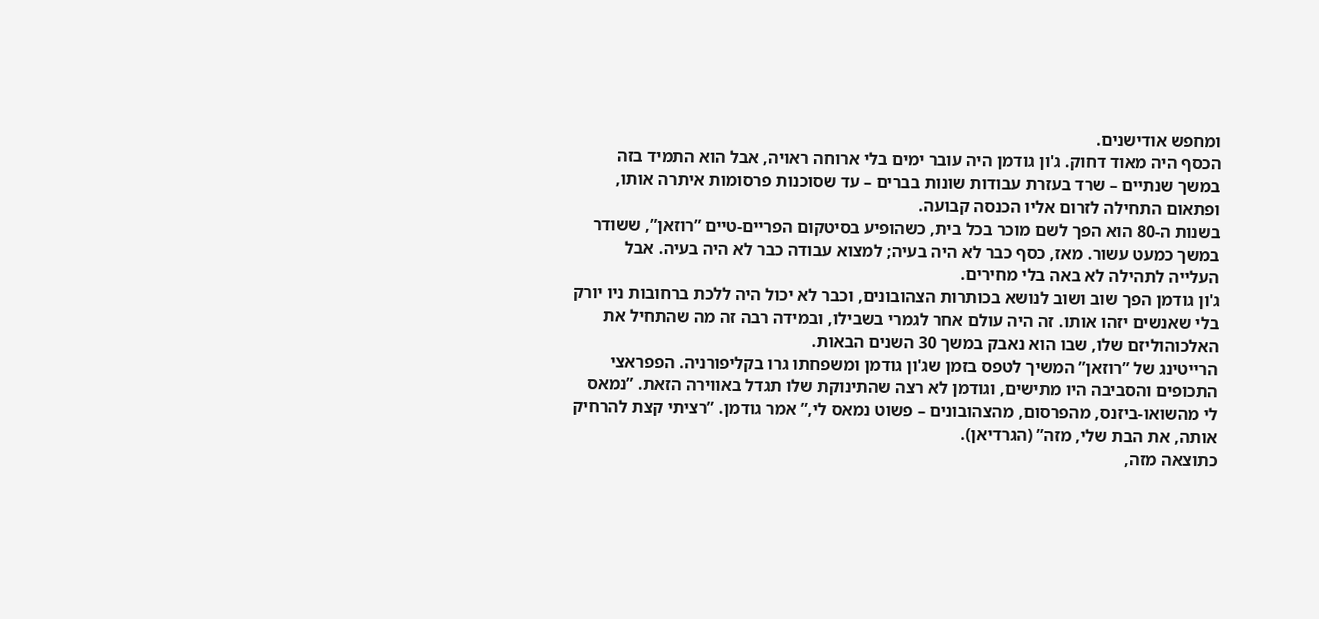ומחפש אודישנים.
הכסף היה מאוד דחוק. ג'ון גודמן היה עובר ימים בלי ארוחה ראויה, אבל הוא התמיד בזה במשך שנתיים – שרד בעזרת עבודות שונות בברים – עד שסוכנות פרסומות איתרה אותו, ופתאום התחילה לזרום אליו הכנסה קבועה.
בשנות ה-80 הוא הפך לשם מוכר בכל בית, כשהופיע בסיטקום הפריים-טיים ”רוזאן”, ששודר במשך כמעט עשור. מאז, כסף כבר לא היה בעיה; למצוא עבודה כבר לא היה בעיה. אבל העלייה לתהילה לא באה בלי מחירים.
ג'ון גודמן הפך שוב ושוב לנושא בכותרות הצהובונים, וכבר לא יכול היה ללכת ברחובות ניו יורק בלי שאנשים יזהו אותו. זה היה עולם אחר לגמרי בשבילו, ובמידה רבה זה מה שהתחיל את האלכוהוליזם שלו, שבו הוא נאבק במשך 30 השנים הבאות.
הרייטינג של ”רוזאן” המשיך לטפס בזמן שג'ון גודמן ומשפחתו גרו בקליפורניה. הפפראצי התכופים והסביבה היו מתישים, וגודמן לא רצה שהתינוקת שלו תגדל באווירה הזאת. ”נמאס לי מהשואו-ביזנס, מהפרסום, מהצהובונים – פשוט נמאס לי,” אמר גודמן. ”רציתי קצת להרחיק אותה, את הבת שלי, מזה” (הגרדיאן).
כתוצאה מזה,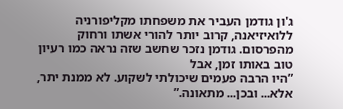ג'ון גודמן העביר את משפחתו מקליפורניה ללואיזיאנה, קרוב יותר להורי אשתו ורחוק מהפרסום. גודמן נזכר שחשב שזה נראה כמו רעיון טוב באותו זמן, אבל
”היו הרבה פעמים שיכולתי לשקוע. לא ממנת יתר, אלא... ובכן... מתאונה.”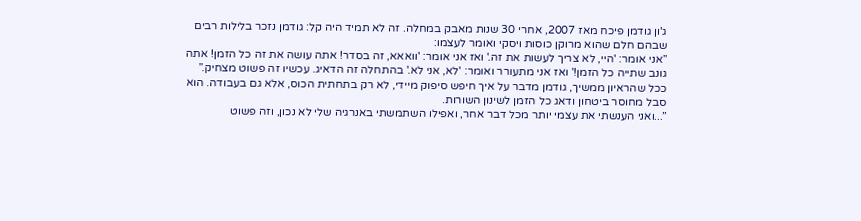ג'ון גודמן פיכח מאז 2007, אחרי 30 שנות מאבק במחלה. זה לא תמיד היה קל: גודמן נזכר בלילות רבים שבהם חלם שהוא מרוקן כוסות ויסקי ואומר לעצמו:
”אני אומר: 'היי, לא צריך לעשות את זה.' ואז אני אומר: 'וואאא, זה בסדר! אתה עושה את זה כל הזמן! אתה גונב שתייה כל הזמן!' ואז אני מתעורר ואומר: 'לא, אני לא.' בהתחלה זה הדאיג. עכשיו זה פשוט מצחיק.”
ככל שהראיון ממשיך, גודמן מדבר על איך חיפש סיפוק מיידי, לא רק בתחתית הכוס, אלא גם בעבודה. הוא סבל מחוסר ביטחון ודאג כל הזמן לשינון השורות.
”...ואני הענשתי את עצמי יותר מכל דבר אחר, ואפילו השתמשתי באנרגיה שלי לא נכון, וזה פשוט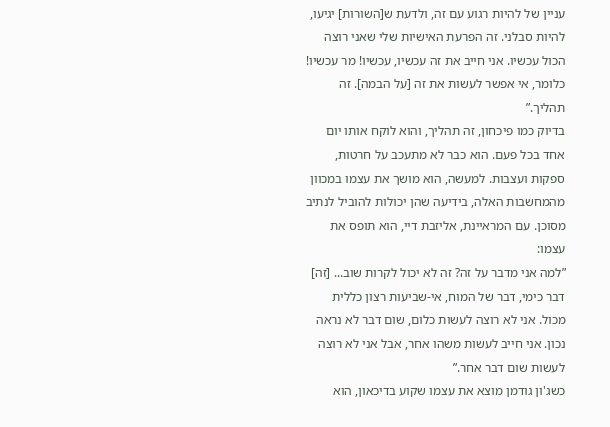עניין של להיות רגוע עם זה, ולדעת ש[השורות] יגיעו, להיות סבלני. זה הפרעת האישיות שלי שאני רוצה הכול עכשיו. אני חייב את זה עכשיו, עכשיו! מר עכשיו! כלומר, אי אפשר לעשות את זה [על הבמה]. זה תהליך.”
בדיוק כמו פיכחון, זה תהליך, והוא לוקח אותו יום אחד בכל פעם. הוא כבר לא מתעכב על חרטות, ספקות ועצבות. למעשה, הוא מושך את עצמו במכוון מהמחשבות האלה, בידיעה שהן יכולות להוביל לנתיב מסוכן. עם המראיינת, אליזבת דיי, הוא תופס את עצמו:
”למה אני מדבר על זה? זה לא יכול לקרות שוב... [זה] דבר כימי, דבר של המוח, אי-שביעות רצון כללית מכול. אני לא רוצה לעשות כלום, שום דבר לא נראה נכון. אני חייב לעשות משהו אחר, אבל אני לא רוצה לעשות שום דבר אחר.”
כשג'ון גודמן מוצא את עצמו שקוע בדיכאון, הוא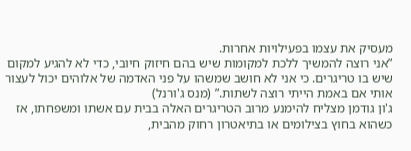מעסיק את עצמו בפעילויות אחרות.
”אני רוצה להמשיך ללכת למקומות שיש בהם חיזוק חיובי, כדי לא להגיע למקום שיש בו טריגרים. כי אני לא חושב שמשהו על פני האדמה של אלוהים יכול לעצור אותי אם באמת הייתי רוצה לשתות.” (מנס ג'ורנל)
ג'ון גודמן מצליח להימנע מרוב הטריגרים האלה בבית עם אשתו ומשפחתו, אז כשהוא בחוץ בצילומים או בתיאטרון רחוק מהבית,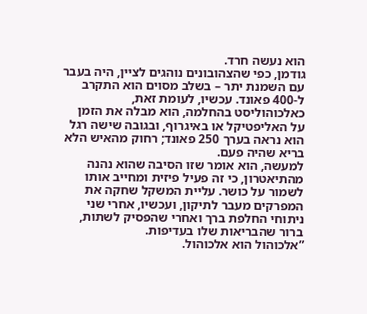הוא נעשה חרד.
גודמן, כפי שהצהובונים נוהגים לציין, היה בעבר עם השמנת יתר – בשלב מסוים הוא התקרב ל-400 פאונד. עכשיו, לעומת זאת, כאלכוהוליסט בהחלמה, הוא מבלה את הזמן על האליפטיקל או באיגרוף, ובגובה שישה רגל הוא נראה בערך 250 פאונד; רחוק מהאיש הלא בריא שהיה פעם.
למעשה, הוא אומר שזו הסיבה שהוא נהנה מהתיאטרון, כי זה פעיל פיזית ומחייב אותו לשמור על כושר. עליית המשקל שחקה את המפרקים מעבר לתיקון, ועכשיו, אחרי שני ניתוחי החלפת ברך ואחרי שהפסיק לשתות, ברור שהבריאות שלו בעדיפות.
”אלכוהול הוא אלכוהול.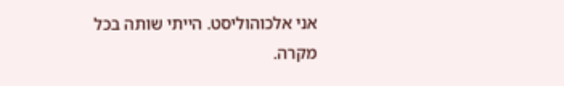אני אלכוהוליסט. הייתי שותה בכל מקרה.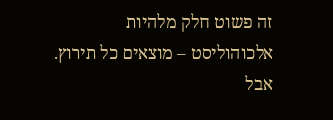זה פשוט חלק מלהיות אלכוהוליסט – מוצאים כל תירוץ. אבל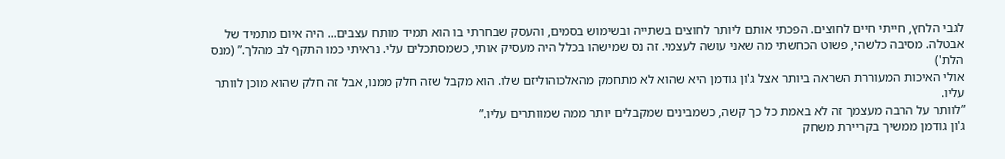לגבי הלחץ, חייתי חיים לחוצים. הפכתי אותם ליותר לחוצים בשתייה ובשימוש בסמים, והעסק שבחרתי בו הוא תמיד מותח עצבים... היה איום מתמיד של אבטלה. מסיבה כלשהי, פשוט הכחשתי מה שאני עושה לעצמי. זה נס שמישהו בכלל היה מעסיק אותי, כשמסתכלים עלי. נראיתי כמו התקף לב מהלך.” (מנס הלת')
אולי האיכות המעוררת השראה ביותר אצל ג'ון גודמן היא שהוא לא מתחמק מהאלכוהוליזם שלו. הוא מקבל שזה חלק ממנו, אבל זה חלק שהוא מוכן לוותר עליו.
”לוותר על הרבה מעצמך זה לא באמת כל כך קשה, כשמבינים שמקבלים יותר ממה שמוותרים עליו.”
ג'ון גודמן ממשיך בקריירת משחק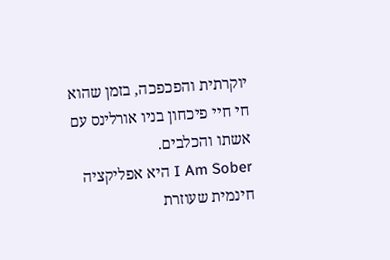יוקרתית והפכפכה, בזמן שהוא חי חיי פיכחון בניו אורלינס עם אשתו והכלבים.
I Am Sober היא אפליקציה חינמית שעוזרת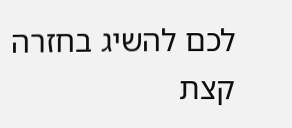לכם להשיג בחזרה קצת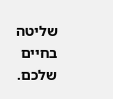שליטה בחיים שלכם.